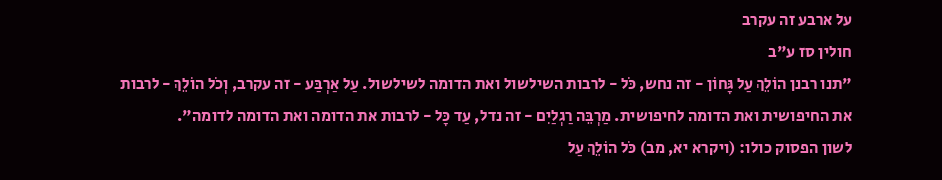על ארבע זה עקרב
חולין סז ע"ב
"תנו רבנן הוֹלֵךְ עַל גָּחוֹן - זה נחש, כֹּל - לרבות השילשול ואת הדומה לשילשול. עַל אַרְבַּע - זה עקרב, וְכֹל הוֹלֵךְ - לרבות את החיפושית ואת הדומה לחיפושית. מַרְבֵּה רַגְלַיִם - זה נדל, עַד כָּל - לרבות את הדומה ואת הדומה לדומה".
לשון הפסוק כולו: (ויקרא יא, מב) כֹּל הוֹלֵךְ עַל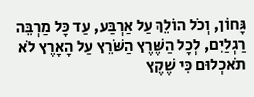גָּחוֹן, וְכֹל הוֹלֵךְ עַל אַרְבַּע, עַד כָּל מַרְבֵּה רַגְלַיִם, לְכָל הַשֶּׁרֶץ הַשֹּׁרֵץ עַל הָאָרֶץ לֹא תֹאכְלוּם כִּי שֶׁקֶץ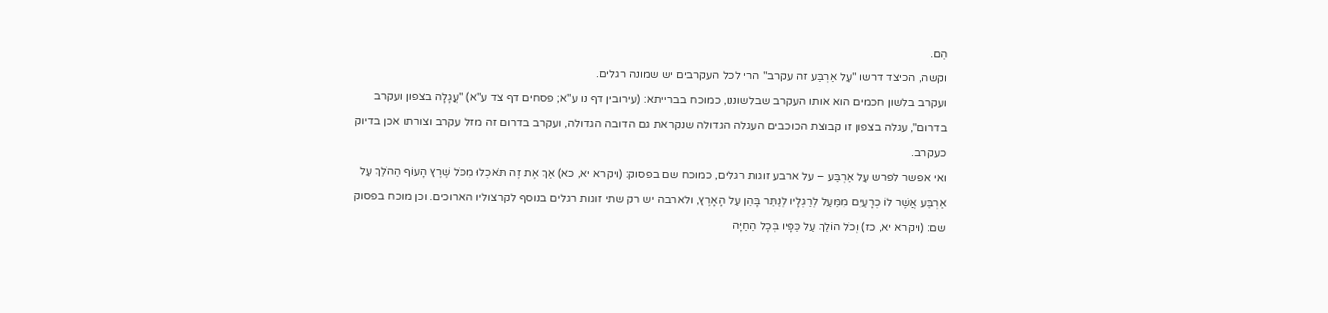הֵם.
וקשה, הכיצד דרשו "עַל אַרְבַּע זה עקרב" הרי לכל העקרבים יש שמונה רגלים.
ועקרב בלשון חכמים הוא אותו העקרב שבלשוננו, כמוכח בברייתא: (עירובין דף נו ע"א; פסחים דף צד ע"א) "עֲגָלָה בצפון ועקרב בדרום", עגלה בצפון זו קבוצת הכוכבים העגלה הגדולה שנקראת גם הדובה הגדולה, ועקרב בדרום זה מזל עקרב וצורתו אכן בדיוק כעקרב.
ואי אפשר לפרש עַל אַרְבַּע – על ארבע זוגות רגלים, כמוכח שם בפסוק: (ויקרא יא, כא) אַךְ אֶת זֶה תֹּאכְלוּ מִכֹּל שֶׁרֶץ הָעוֹף הַהֹלֵךְ עַל אַרְבַּע אֲשֶׁר לוֹ כְרָעַיִם מִמַּעַל לְרַגְלָיו לְנַתֵּר בָּהֵן עַל הָאָרֶץ, ולארבה יש רק שתי זוגות רגלים בנוסף לקרצוליו הארוכים. וכן מוכח בפסוק שם: (ויקרא יא, כז) וְכֹל הוֹלֵךְ עַל כַּפָּיו בְּכָל הַחַיָּה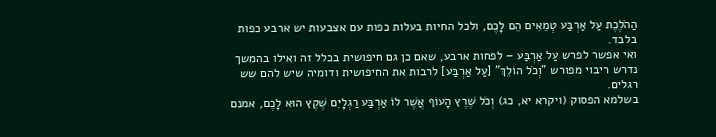הַהֹלֶכֶת עַל אַרְבַּע טְמֵאִים הֵם לָכֶם, ולכל החיות בעלות כפות עם אצבעות יש ארבע כפות בלבד.
ואי אפשר לפרש עַל אַרְבַּע – לפחות ארבע, שאם כן גם חיפושית בכלל זה ואילו בהמשך נדרש ריבוי מפורש "וְכֹל הוֹלֵךְ" [עַל אַרְבַּע] לרבות את החיפושית ודומיה שיש להם שש רגלים.
בשלמא הפסוק (ויקרא יא, כג) וְכֹל שֶׁרֶץ הָעוֹף אֲשֶׁר לוֹ אַרְבַּע רַגְלָיִם שֶׁקֶץ הוּא לָכֶם, אמנם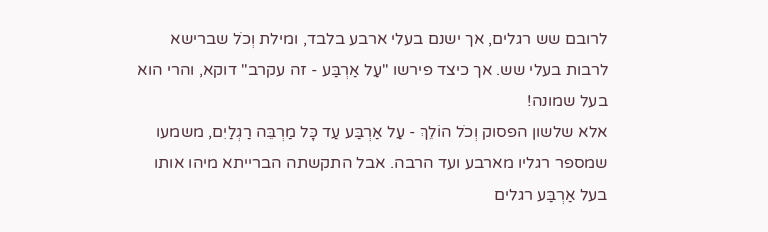לרובם שש רגלים, אך ישנם בעלי ארבע בלבד, ומילת וְכֹל שברישא לרבות בעלי שש. אך כיצד פירשו "עַל אַרְבַּע - זה עקרב" דוקא, והרי הוא בעל שמונה!
אלא שלשון הפסוק וְכֹל הוֹלֵךְ - עַל אַרְבַּע עַד כָּל מַרְבֵּה רַגְלַיִם, משמעו שמספר רגליו מארבע ועד הרבה. אבל התקשתה הברייתא מיהו אותו בעל אַרְבַּע רגלים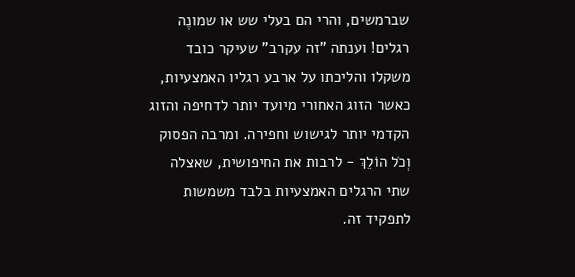שברמשים, והרי הם בעלי שש או שמונֶה רגלים! וענתה "זה עקרב" שעיקר כובד משקלו והליכתו על ארבע רגליו האמצעיות, כאשר הזוג האחורי מיועד יותר לדחיפה והזוג הקדמי יותר לגישוש וחפירה. ומרבה הפסוק וְכֹל הוֹלֵךְ - לרבות את החיפושית, שאצלה שתי הרגלים האמצעיות בלבד משמשות לתפקיד זה.